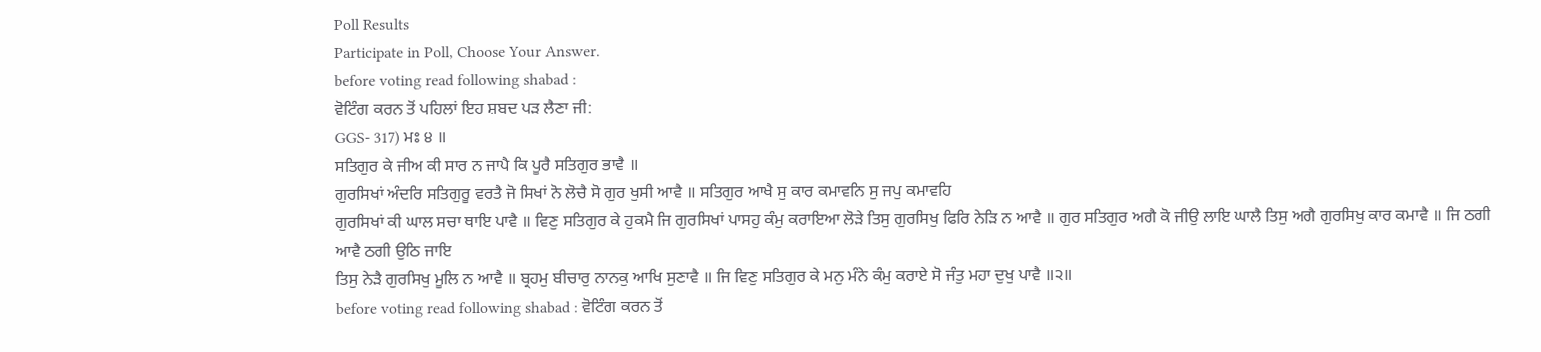Poll Results
Participate in Poll, Choose Your Answer.
before voting read following shabad :
ਵੋਟਿੰਗ ਕਰਨ ਤੋਂ ਪਹਿਲਾਂ ਇਹ ਸ਼ਬਦ ਪੜ ਲੈਣਾ ਜੀ:
GGS- 317) ਮਃ ੪ ॥
ਸਤਿਗੁਰ ਕੇ ਜੀਅ ਕੀ ਸਾਰ ਨ ਜਾਪੈ ਕਿ ਪੂਰੈ ਸਤਿਗੁਰ ਭਾਵੈ ॥
ਗੁਰਸਿਖਾਂ ਅੰਦਰਿ ਸਤਿਗੁਰੂ ਵਰਤੈ ਜੋ ਸਿਖਾਂ ਨੋ ਲੋਚੈ ਸੋ ਗੁਰ ਖੁਸੀ ਆਵੈ ॥ ਸਤਿਗੁਰ ਆਖੈ ਸੁ ਕਾਰ ਕਮਾਵਨਿ ਸੁ ਜਪੁ ਕਮਾਵਹਿ
ਗੁਰਸਿਖਾਂ ਕੀ ਘਾਲ ਸਚਾ ਥਾਇ ਪਾਵੈ ॥ ਵਿਣੁ ਸਤਿਗੁਰ ਕੇ ਹੁਕਮੈ ਜਿ ਗੁਰਸਿਖਾਂ ਪਾਸਹੁ ਕੰਮੁ ਕਰਾਇਆ ਲੋੜੇ ਤਿਸੁ ਗੁਰਸਿਖੁ ਫਿਰਿ ਨੇੜਿ ਨ ਆਵੈ ॥ ਗੁਰ ਸਤਿਗੁਰ ਅਗੈ ਕੋ ਜੀਉ ਲਾਇ ਘਾਲੈ ਤਿਸੁ ਅਗੈ ਗੁਰਸਿਖੁ ਕਾਰ ਕਮਾਵੈ ॥ ਜਿ ਠਗੀ ਆਵੈ ਠਗੀ ਉਠਿ ਜਾਇ
ਤਿਸੁ ਨੇੜੈ ਗੁਰਸਿਖੁ ਮੂਲਿ ਨ ਆਵੈ ॥ ਬ੍ਰਹਮੁ ਬੀਚਾਰੁ ਨਾਨਕੁ ਆਖਿ ਸੁਣਾਵੈ ॥ ਜਿ ਵਿਣੁ ਸਤਿਗੁਰ ਕੇ ਮਨੁ ਮੰਨੇ ਕੰਮੁ ਕਰਾਏ ਸੋ ਜੰਤੁ ਮਹਾ ਦੁਖੁ ਪਾਵੈ ॥੨॥
before voting read following shabad : ਵੋਟਿੰਗ ਕਰਨ ਤੋਂ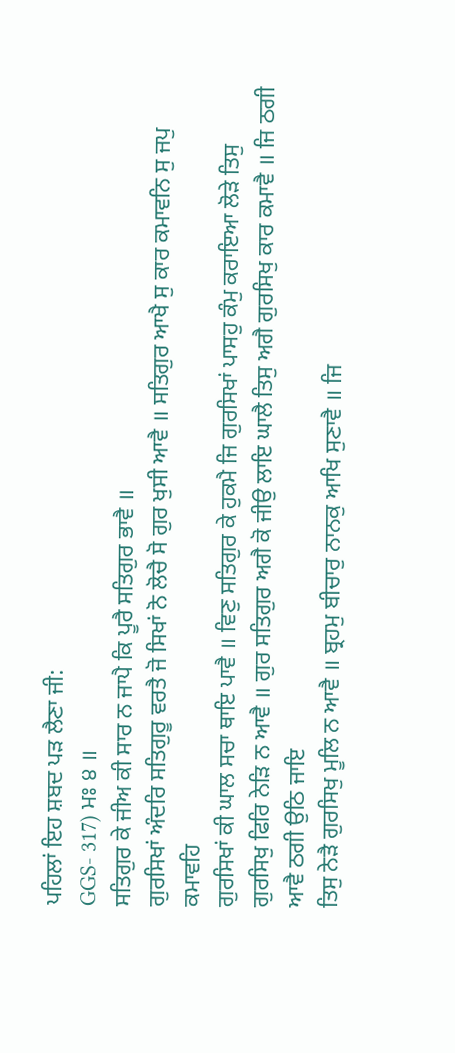ਪਹਿਲਾਂ ਇਹ ਸ਼ਬਦ ਪੜ ਲੈਣਾ ਜੀ:
GGS- 317) ਮਃ ੪ ॥
ਸਤਿਗੁਰ ਕੇ ਜੀਅ ਕੀ ਸਾਰ ਨ ਜਾਪੈ ਕਿ ਪੂਰੈ ਸਤਿਗੁਰ ਭਾਵੈ ॥
ਗੁਰਸਿਖਾਂ ਅੰਦਰਿ ਸਤਿਗੁਰੂ ਵਰਤੈ ਜੋ ਸਿਖਾਂ ਨੋ ਲੋਚੈ ਸੋ ਗੁਰ ਖੁਸੀ ਆਵੈ ॥ ਸਤਿਗੁਰ ਆਖੈ ਸੁ ਕਾਰ ਕਮਾਵਨਿ ਸੁ ਜਪੁ ਕਮਾਵਹਿ
ਗੁਰਸਿਖਾਂ ਕੀ ਘਾਲ ਸਚਾ ਥਾਇ ਪਾਵੈ ॥ ਵਿਣੁ ਸਤਿਗੁਰ ਕੇ ਹੁਕਮੈ ਜਿ ਗੁਰਸਿਖਾਂ ਪਾਸਹੁ ਕੰਮੁ ਕਰਾਇਆ ਲੋੜੇ ਤਿਸੁ ਗੁਰਸਿਖੁ ਫਿਰਿ ਨੇੜਿ ਨ ਆਵੈ ॥ ਗੁਰ ਸਤਿਗੁਰ ਅਗੈ ਕੋ ਜੀਉ ਲਾਇ ਘਾਲੈ ਤਿਸੁ ਅਗੈ ਗੁਰਸਿਖੁ ਕਾਰ ਕਮਾਵੈ ॥ ਜਿ ਠਗੀ ਆਵੈ ਠਗੀ ਉਠਿ ਜਾਇ
ਤਿਸੁ ਨੇੜੈ ਗੁਰਸਿਖੁ ਮੂਲਿ ਨ ਆਵੈ ॥ ਬ੍ਰਹਮੁ ਬੀਚਾਰੁ ਨਾਨਕੁ ਆਖਿ ਸੁਣਾਵੈ ॥ ਜਿ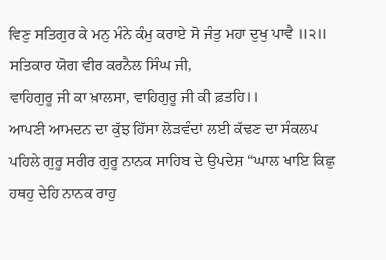ਵਿਣੁ ਸਤਿਗੁਰ ਕੇ ਮਨੁ ਮੰਨੇ ਕੰਮੁ ਕਰਾਏ ਸੋ ਜੰਤੁ ਮਹਾ ਦੁਖੁ ਪਾਵੈ ॥੨॥
ਸਤਿਕਾਰ ਯੋਗ ਵੀਰ ਕਰਨੈਲ ਸਿੰਘ ਜੀ,
ਵਾਹਿਗੁਰੂ ਜੀ ਕਾ ਖ਼ਾਲਸਾ, ਵਾਹਿਗੁਰੂ ਜੀ ਕੀ ਫ਼ਤਹਿ।।
ਆਪਣੀ ਆਮਦਨ ਦਾ ਕੁੱਝ ਹਿੱਸਾ ਲੋੜਵੰਦਾਂ ਲਈ ਕੱਢਣ ਦਾ ਸੰਕਲਪ ਪਹਿਲੇ ਗੁਰੂ ਸਰੀਰ ਗੁਰੂ ਨਾਨਕ ਸਾਹਿਬ ਦੇ ਉਪਦੇਸ਼ “ਘਾਲ ਖਾਇ ਕਿਛੁ ਹਥਹੁ ਦੇਹਿ ਨਾਨਕ ਰਾਹੁ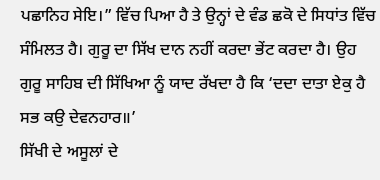ਪਛਾਨਿਹ ਸੇਇ।” ਵਿੱਚ ਪਿਆ ਹੈ ਤੇ ਉਨ੍ਹਾਂ ਦੇ ਵੰਡ ਛਕੋ ਦੇ ਸਿਧਾਂਤ ਵਿੱਚ ਸੰਮਿਲਤ ਹੈ। ਗੁਰੂ ਦਾ ਸਿੱਖ ਦਾਨ ਨਹੀਂ ਕਰਦਾ ਭੇਂਟ ਕਰਦਾ ਹੈ। ਉਹ ਗੁਰੂ ਸਾਹਿਬ ਦੀ ਸਿੱਖਿਆ ਨੂੰ ਯਾਦ ਰੱਖਦਾ ਹੈ ਕਿ ‘ਦਦਾ ਦਾਤਾ ਏਕੁ ਹੈ ਸਭ ਕਉ ਦੇਵਨਹਾਰ॥’
ਸਿੱਖੀ ਦੇ ਅਸੂਲਾਂ ਦੇ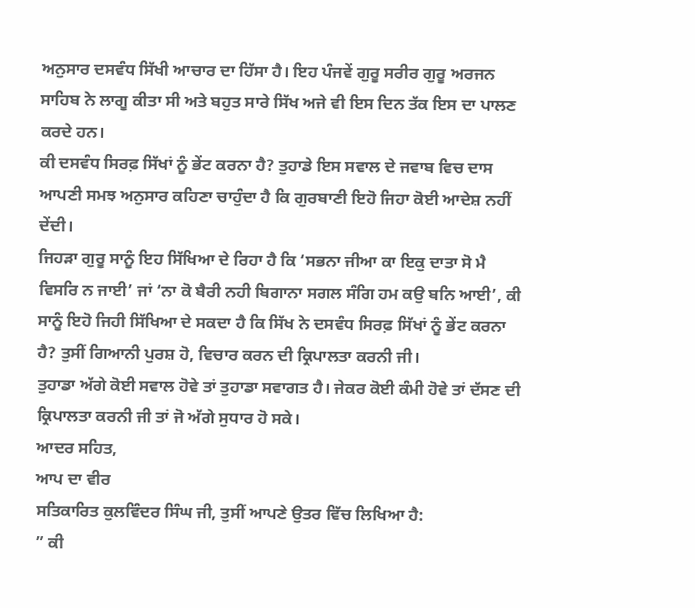ਅਨੁਸਾਰ ਦਸਵੰਧ ਸਿੱਖੀ ਆਚਾਰ ਦਾ ਹਿੱਸਾ ਹੈ। ਇਹ ਪੰਜਵੇਂ ਗੁਰੂ ਸਰੀਰ ਗੁਰੂ ਅਰਜਨ ਸਾਹਿਬ ਨੇ ਲਾਗੂ ਕੀਤਾ ਸੀ ਅਤੇ ਬਹੁਤ ਸਾਰੇ ਸਿੱਖ ਅਜੇ ਵੀ ਇਸ ਦਿਨ ਤੱਕ ਇਸ ਦਾ ਪਾਲਣ ਕਰਦੇ ਹਨ।
ਕੀ ਦਸਵੰਧ ਸਿਰਫ਼ ਸਿੱਖਾਂ ਨੂੰ ਭੇਂਟ ਕਰਨਾ ਹੈ? ਤੁਹਾਡੇ ਇਸ ਸਵਾਲ ਦੇ ਜਵਾਬ ਵਿਚ ਦਾਸ ਆਪਣੀ ਸਮਝ ਅਨੁਸਾਰ ਕਹਿਣਾ ਚਾਹੁੰਦਾ ਹੈ ਕਿ ਗੁਰਬਾਣੀ ਇਹੋ ਜਿਹਾ ਕੋਈ ਆਦੇਸ਼ ਨਹੀਂ ਦੇਂਦੀ।
ਜਿਹੜਾ ਗੁਰੂ ਸਾਨੂੰ ਇਹ ਸਿੱਖਿਆ ਦੇ ਰਿਹਾ ਹੈ ਕਿ ‘ਸਭਨਾ ਜੀਆ ਕਾ ਇਕੁ ਦਾਤਾ ਸੋ ਮੈ ਵਿਸਰਿ ਨ ਜਾਈ’ ਜਾਂ ‘ਨਾ ਕੋ ਬੈਰੀ ਨਹੀ ਬਿਗਾਨਾ ਸਗਲ ਸੰਗਿ ਹਮ ਕਉ ਬਨਿ ਆਈ’, ਕੀ ਸਾਨੂੰ ਇਹੋ ਜਿਹੀ ਸਿੱਖਿਆ ਦੇ ਸਕਦਾ ਹੈ ਕਿ ਸਿੱਖ ਨੇ ਦਸਵੰਧ ਸਿਰਫ਼ ਸਿੱਖਾਂ ਨੂੰ ਭੇਂਟ ਕਰਨਾ ਹੈ? ਤੁਸੀਂ ਗਿਆਨੀ ਪੁਰਸ਼ ਹੋ, ਵਿਚਾਰ ਕਰਨ ਦੀ ਕ੍ਰਿਪਾਲਤਾ ਕਰਨੀ ਜੀ।
ਤੁਹਾਡਾ ਅੱਗੇ ਕੋਈ ਸਵਾਲ ਹੋਵੇ ਤਾਂ ਤੁਹਾਡਾ ਸਵਾਗਤ ਹੈ। ਜੇਕਰ ਕੋਈ ਕੰਮੀ ਹੋਵੇ ਤਾਂ ਦੱਸਣ ਦੀ ਕ੍ਰਿਪਾਲਤਾ ਕਰਨੀ ਜੀ ਤਾਂ ਜੋ ਅੱਗੇ ਸੁਧਾਰ ਹੋ ਸਕੇ।
ਆਦਰ ਸਹਿਤ,
ਆਪ ਦਾ ਵੀਰ
ਸਤਿਕਾਰਿਤ ਕੁਲਵਿੰਦਰ ਸਿੰਘ ਜੀ, ਤੁਸੀਂ ਆਪਣੇ ਉਤਰ ਵਿੱਚ ਲਿਖਿਆ ਹੈ:
” ਕੀ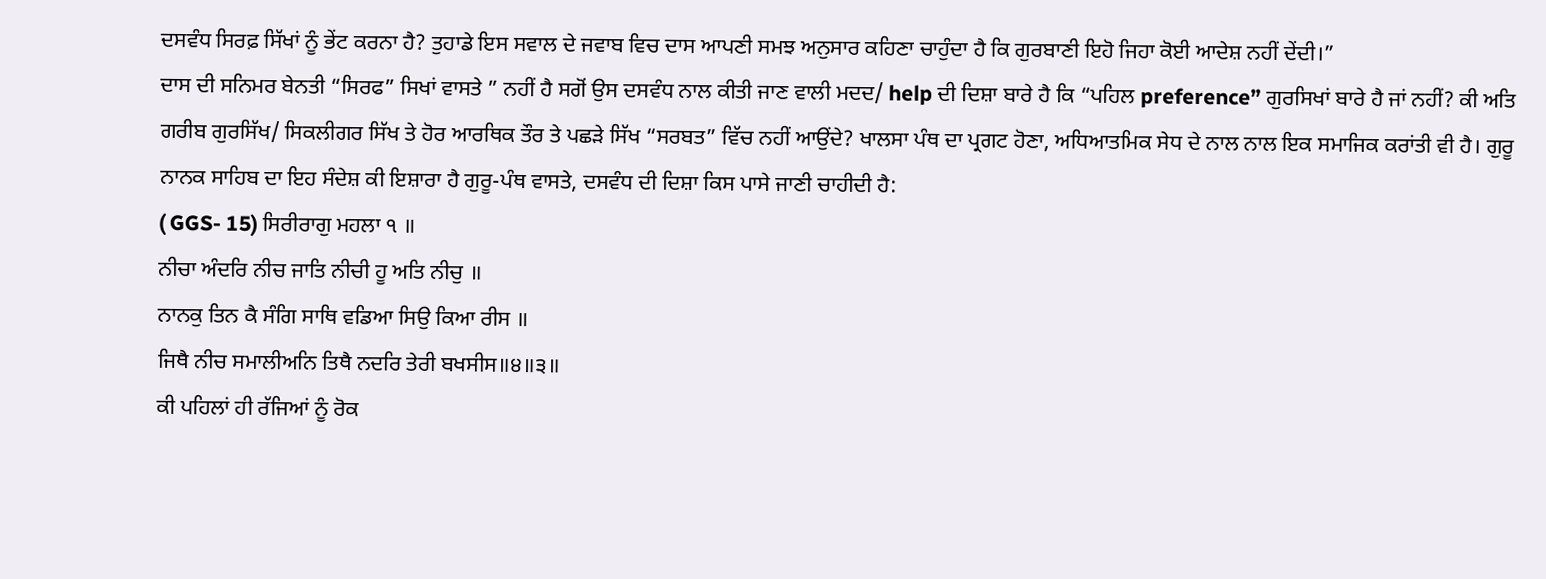ਦਸਵੰਧ ਸਿਰਫ਼ ਸਿੱਖਾਂ ਨੂੰ ਭੇਂਟ ਕਰਨਾ ਹੈ? ਤੁਹਾਡੇ ਇਸ ਸਵਾਲ ਦੇ ਜਵਾਬ ਵਿਚ ਦਾਸ ਆਪਣੀ ਸਮਝ ਅਨੁਸਾਰ ਕਹਿਣਾ ਚਾਹੁੰਦਾ ਹੈ ਕਿ ਗੁਰਬਾਣੀ ਇਹੋ ਜਿਹਾ ਕੋਈ ਆਦੇਸ਼ ਨਹੀਂ ਦੇਂਦੀ।”
ਦਾਸ ਦੀ ਸਨਿਮਰ ਬੇਨਤੀ “ਸਿਰਫ” ਸਿਖਾਂ ਵਾਸਤੇ ” ਨਹੀਂ ਹੈ ਸਗੋਂ ਉਸ ਦਸਵੰਧ ਨਾਲ ਕੀਤੀ ਜਾਣ ਵਾਲੀ ਮਦਦ/ help ਦੀ ਦਿਸ਼ਾ ਬਾਰੇ ਹੈ ਕਿ “ਪਹਿਲ preference” ਗੁਰਸਿਖਾਂ ਬਾਰੇ ਹੈ ਜਾਂ ਨਹੀਂ? ਕੀ ਅਤਿ ਗਰੀਬ ਗੁਰਸਿੱਖ/ ਸਿਕਲੀਗਰ ਸਿੱਖ ਤੇ ਹੋਰ ਆਰਥਿਕ ਤੌਰ ਤੇ ਪਛੜੇ ਸਿੱਖ “ਸਰਬਤ” ਵਿੱਚ ਨਹੀਂ ਆਉਂਦੇ? ਖਾਲਸਾ ਪੰਥ ਦਾ ਪ੍ਰਗਟ ਹੋਣਾ, ਅਧਿਆਤਮਿਕ ਸੇਧ ਦੇ ਨਾਲ ਨਾਲ ਇਕ ਸਮਾਜਿਕ ਕਰਾਂਤੀ ਵੀ ਹੈ। ਗੁਰੂ ਨਾਨਕ ਸਾਹਿਬ ਦਾ ਇਹ ਸੰਦੇਸ਼ ਕੀ ਇਸ਼ਾਰਾ ਹੈ ਗੁਰੂ-ਪੰਥ ਵਾਸਤੇ, ਦਸਵੰਧ ਦੀ ਦਿਸ਼ਾ ਕਿਸ ਪਾਸੇ ਜਾਣੀ ਚਾਹੀਦੀ ਹੈ:
( GGS- 15) ਸਿਰੀਰਾਗੁ ਮਹਲਾ ੧ ॥
ਨੀਚਾ ਅੰਦਰਿ ਨੀਚ ਜਾਤਿ ਨੀਚੀ ਹੂ ਅਤਿ ਨੀਚੁ ॥
ਨਾਨਕੁ ਤਿਨ ਕੈ ਸੰਗਿ ਸਾਥਿ ਵਡਿਆ ਸਿਉ ਕਿਆ ਰੀਸ ॥
ਜਿਥੈ ਨੀਚ ਸਮਾਲੀਅਨਿ ਤਿਥੈ ਨਦਰਿ ਤੇਰੀ ਬਖਸੀਸ॥੪॥੩॥
ਕੀ ਪਹਿਲਾਂ ਹੀ ਰੱਜਿਆਂ ਨੂੰ ਰੋਕ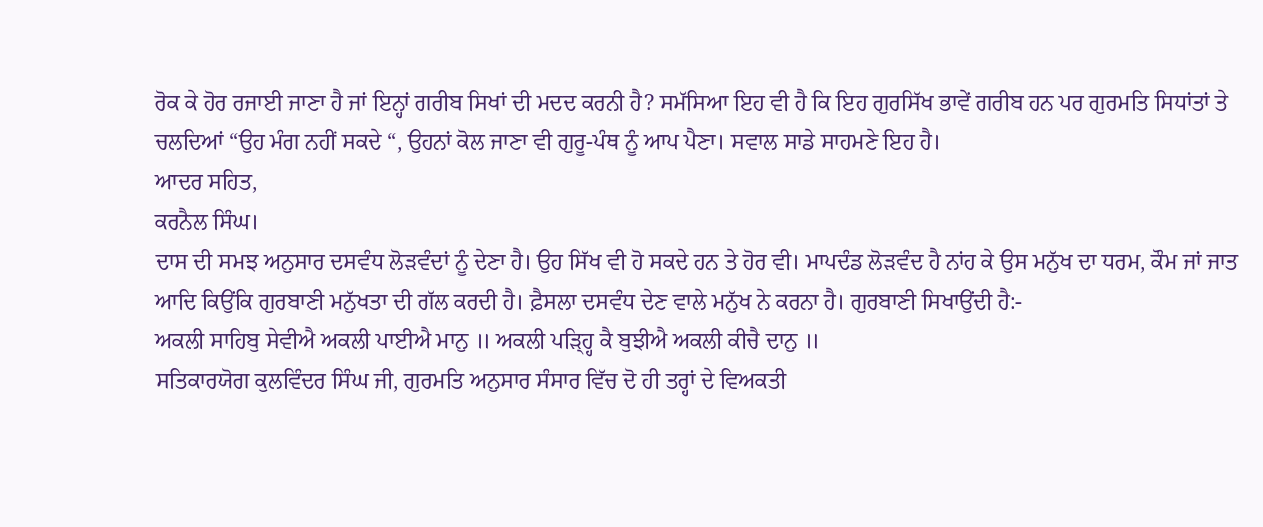ਰੋਕ ਕੇ ਹੋਰ ਰਜਾਈ ਜਾਣਾ ਹੈ ਜਾਂ ਇਨ੍ਹਾਂ ਗਰੀਬ ਸਿਖਾਂ ਦੀ ਮਦਦ ਕਰਨੀ ਹੈ? ਸਮੱਸਿਆ ਇਹ ਵੀ ਹੈ ਕਿ ਇਹ ਗੁਰਸਿੱਖ ਭਾਵੇਂ ਗਰੀਬ ਹਨ ਪਰ ਗੁਰਮਤਿ ਸਿਧਾਂਤਾਂ ਤੇ ਚਲਦਿਆਂ “ਉਹ ਮੰਗ ਨਹੀਂ ਸਕਦੇ “, ਉਹਨਾਂ ਕੋਲ ਜਾਣਾ ਵੀ ਗੁਰੂ-ਪੰਥ ਨੂੰ ਆਪ ਪੈਣਾ। ਸਵਾਲ ਸਾਡੇ ਸਾਹਮਣੇ ਇਹ ਹੈ।
ਆਦਰ ਸਹਿਤ,
ਕਰਨੈਲ ਸਿੰਘ।
ਦਾਸ ਦੀ ਸਮਝ ਅਨੁਸਾਰ ਦਸਵੰਧ ਲੋੜਵੰਦਾਂ ਨੂੰ ਦੇਣਾ ਹੈ। ਉਹ ਸਿੱਖ ਵੀ ਹੋ ਸਕਦੇ ਹਨ ਤੇ ਹੋਰ ਵੀ। ਮਾਪਦੰਡ ਲੋੜਵੰਦ ਹੈ ਨਾਂਹ ਕੇ ਉਸ ਮਨੁੱਖ ਦਾ ਧਰਮ, ਕੌਮ ਜਾਂ ਜਾਤ ਆਦਿ ਕਿਉਂਕਿ ਗੁਰਬਾਣੀ ਮਨੁੱਖਤਾ ਦੀ ਗੱਲ ਕਰਦੀ ਹੈ। ਫ਼ੈਸਲਾ ਦਸਵੰਧ ਦੇਣ ਵਾਲੇ ਮਨੁੱਖ ਨੇ ਕਰਨਾ ਹੈ। ਗੁਰਬਾਣੀ ਸਿਖਾਉਂਦੀ ਹੈ:-
ਅਕਲੀ ਸਾਹਿਬੁ ਸੇਵੀਐ ਅਕਲੀ ਪਾਈਐ ਮਾਨੁ ॥ ਅਕਲੀ ਪੜ੍ਹ੍ਹਿ ਕੈ ਬੁਝੀਐ ਅਕਲੀ ਕੀਚੈ ਦਾਨੁ ॥
ਸਤਿਕਾਰਯੋਗ ਕੁਲਵਿੰਦਰ ਸਿੰਘ ਜੀ, ਗੁਰਮਤਿ ਅਨੁਸਾਰ ਸੰਸਾਰ ਵਿੱਚ ਦੋ ਹੀ ਤਰ੍ਹਾਂ ਦੇ ਵਿਅਕਤੀ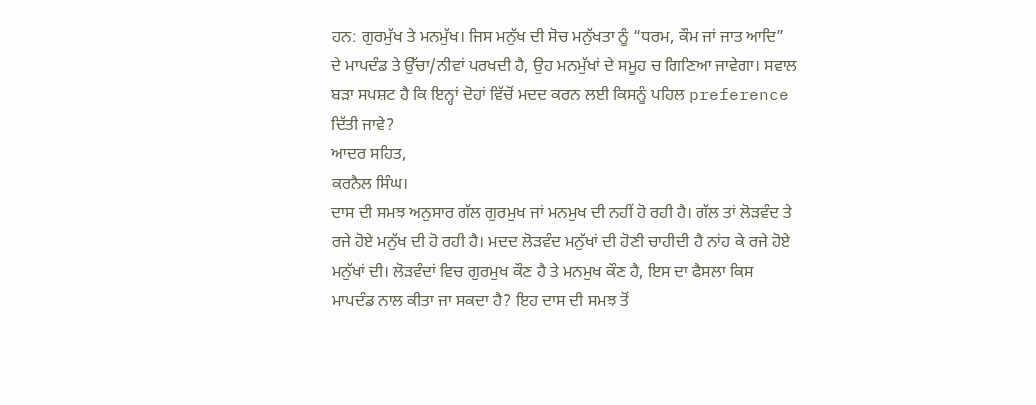ਹਨ: ਗੁਰਮੁੱਖ ਤੇ ਮਨਮੁੱਖ। ਜਿਸ ਮਨੁੱਖ ਦੀ ਸੋਚ ਮਨੁੱਖਤਾ ਨੂੰ “ਧਰਮ, ਕੌਮ ਜਾਂ ਜਾਤ ਆਦਿ” ਦੇ ਮਾਪਦੰਡ ਤੇ ਉੱਚਾ/ਨੀਵਾਂ ਪਰਖਦੀ ਹੈ, ਉਹ ਮਨਮੁੱਖਾਂ ਦੇ ਸਮੂਹ ਚ ਗਿਣਿਆ ਜਾਵੇਗਾ। ਸਵਾਲ ਬੜਾ ਸਪਸ਼ਟ ਹੈ ਕਿ ਇਨ੍ਹਾਂ ਦੋਹਾਂ ਵਿੱਚੋਂ ਮਦਦ ਕਰਨ ਲਈ ਕਿਸਨੂੰ ਪਹਿਲ preference ਦਿੱਤੀ ਜਾਵੇ?
ਆਦਰ ਸਹਿਤ,
ਕਰਨੈਲ ਸਿੰਘ।
ਦਾਸ ਦੀ ਸਮਝ ਅਨੁਸਾਰ ਗੱਲ ਗੁਰਮੁਖ ਜਾਂ ਮਨਮੁਖ ਦੀ ਨਹੀਂ ਹੋ ਰਹੀ ਹੈ। ਗੱਲ ਤਾਂ ਲੋੜਵੰਦ ਤੇ ਰਜੇ ਹੋਏ ਮਨੁੱਖ ਦੀ ਹੋ ਰਹੀ ਹੈ। ਮਦਦ ਲੋੜਵੰਦ ਮਨੁੱਖਾਂ ਦੀ ਹੋਣੀ ਚਾਹੀਦੀ ਹੈ ਨਾਂਹ ਕੇ ਰਜੇ ਹੋਏ ਮਨੁੱਖਾਂ ਦੀ। ਲੋੜਵੰਦਾਂ ਵਿਚ ਗੁਰਮੁਖ ਕੌਣ ਹੈ ਤੇ ਮਨਮੁਖ ਕੌਣ ਹੈ, ਇਸ ਦਾ ਫੈਸਲਾ ਕਿਸ ਮਾਪਦੰਡ ਨਾਲ ਕੀਤਾ ਜਾ ਸਕਦਾ ਹੈ? ਇਹ ਦਾਸ ਦੀ ਸਮਝ ਤੋਂ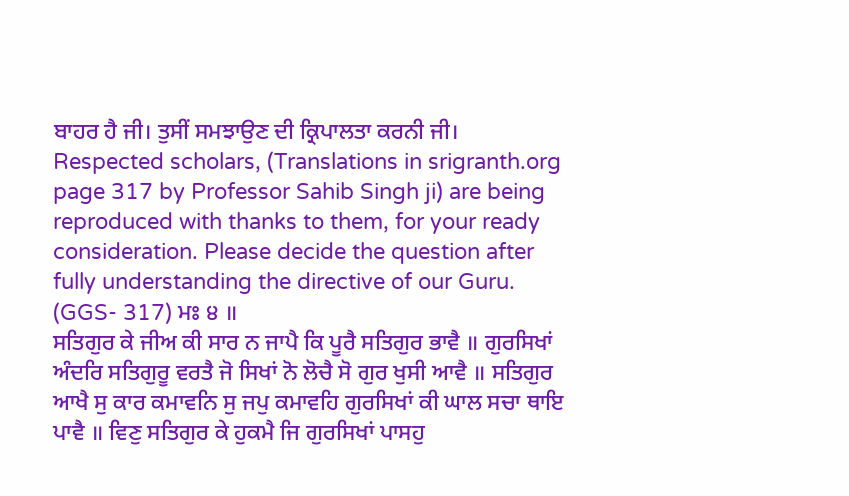ਬਾਹਰ ਹੈ ਜੀ। ਤੁਸੀਂ ਸਮਝਾਉਣ ਦੀ ਕ੍ਰਿਪਾਲਤਾ ਕਰਨੀ ਜੀ।
Respected scholars, (Translations in srigranth.org page 317 by Professor Sahib Singh ji) are being reproduced with thanks to them, for your ready consideration. Please decide the question after fully understanding the directive of our Guru.
(GGS- 317) ਮਃ ੪ ॥
ਸਤਿਗੁਰ ਕੇ ਜੀਅ ਕੀ ਸਾਰ ਨ ਜਾਪੈ ਕਿ ਪੂਰੈ ਸਤਿਗੁਰ ਭਾਵੈ ॥ ਗੁਰਸਿਖਾਂ ਅੰਦਰਿ ਸਤਿਗੁਰੂ ਵਰਤੈ ਜੋ ਸਿਖਾਂ ਨੋ ਲੋਚੈ ਸੋ ਗੁਰ ਖੁਸੀ ਆਵੈ ॥ ਸਤਿਗੁਰ ਆਖੈ ਸੁ ਕਾਰ ਕਮਾਵਨਿ ਸੁ ਜਪੁ ਕਮਾਵਹਿ ਗੁਰਸਿਖਾਂ ਕੀ ਘਾਲ ਸਚਾ ਥਾਇ ਪਾਵੈ ॥ ਵਿਣੁ ਸਤਿਗੁਰ ਕੇ ਹੁਕਮੈ ਜਿ ਗੁਰਸਿਖਾਂ ਪਾਸਹੁ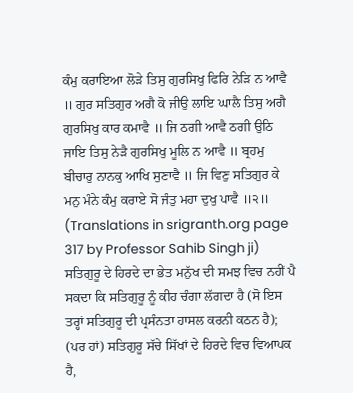ਕੰਮੁ ਕਰਾਇਆ ਲੋੜੇ ਤਿਸੁ ਗੁਰਸਿਖੁ ਫਿਰਿ ਨੇੜਿ ਨ ਆਵੈ ॥ ਗੁਰ ਸਤਿਗੁਰ ਅਗੈ ਕੋ ਜੀਉ ਲਾਇ ਘਾਲੈ ਤਿਸੁ ਅਗੈ ਗੁਰਸਿਖੁ ਕਾਰ ਕਮਾਵੈ ॥ ਜਿ ਠਗੀ ਆਵੈ ਠਗੀ ਉਠਿ ਜਾਇ ਤਿਸੁ ਨੇੜੈ ਗੁਰਸਿਖੁ ਮੂਲਿ ਨ ਆਵੈ ॥ ਬ੍ਰਹਮੁ ਬੀਚਾਰੁ ਨਾਨਕੁ ਆਖਿ ਸੁਣਾਵੈ ॥ ਜਿ ਵਿਣੁ ਸਤਿਗੁਰ ਕੇ ਮਨੁ ਮੰਨੇ ਕੰਮੁ ਕਰਾਏ ਸੋ ਜੰਤੁ ਮਹਾ ਦੁਖੁ ਪਾਵੈ ॥੨॥
(Translations in srigranth.org page 317 by Professor Sahib Singh ji)
ਸਤਿਗੁਰੂ ਦੇ ਹਿਰਦੇ ਦਾ ਭੇਤ ਮਨੁੱਖ ਦੀ ਸਮਝ ਵਿਚ ਨਹੀਂ ਪੈ ਸਕਦਾ ਕਿ ਸਤਿਗੁਰੂ ਨੂੰ ਕੀਹ ਚੰਗਾ ਲੱਗਦਾ ਹੈ (ਸੋ ਇਸ ਤਰ੍ਹਾਂ ਸਤਿਗੁਰੂ ਦੀ ਪ੍ਰਸੰਨਤਾ ਹਾਸਲ ਕਰਨੀ ਕਠਨ ਹੈ);
(ਪਰ ਹਾਂ) ਸਤਿਗੁਰੂ ਸੱਚੇ ਸਿੱਖਾਂ ਦੇ ਹਿਰਦੇ ਵਿਚ ਵਿਆਪਕ ਹੈ,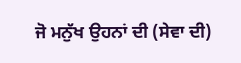ਜੋ ਮਨੁੱਖ ਉਹਨਾਂ ਦੀ (ਸੇਵਾ ਦੀ)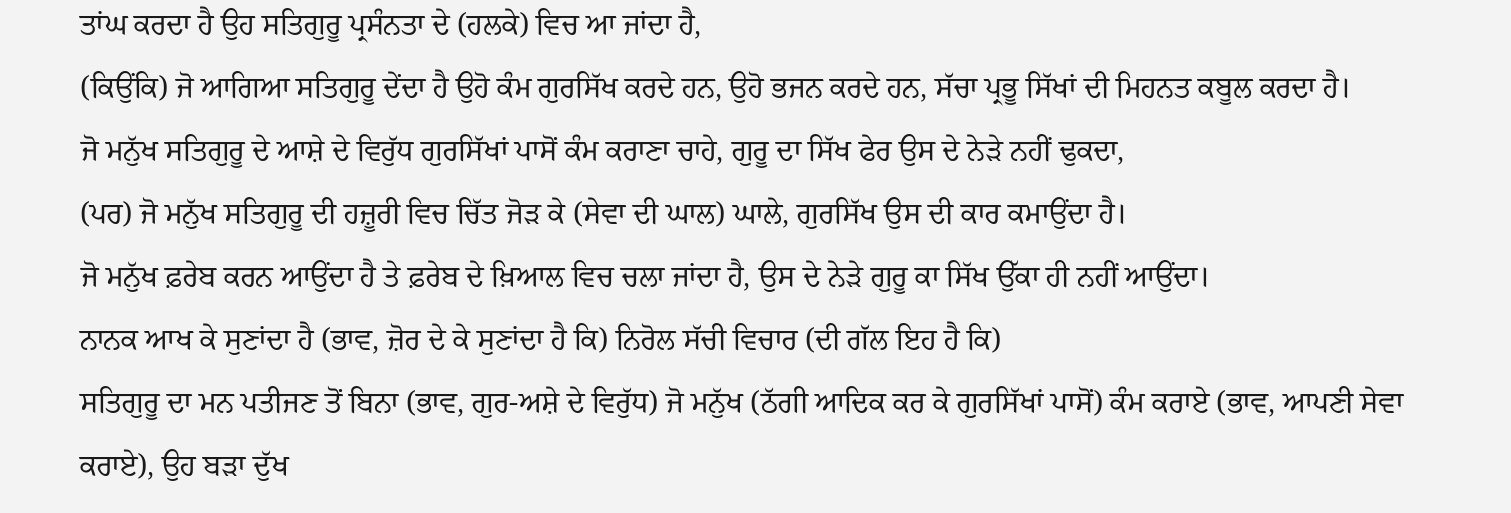ਤਾਂਘ ਕਰਦਾ ਹੈ ਉਹ ਸਤਿਗੁਰੂ ਪ੍ਰਸੰਨਤਾ ਦੇ (ਹਲਕੇ) ਵਿਚ ਆ ਜਾਂਦਾ ਹੈ,
(ਕਿਉਂਕਿ) ਜੋ ਆਗਿਆ ਸਤਿਗੁਰੂ ਦੇਂਦਾ ਹੈ ਉਹੋ ਕੰਮ ਗੁਰਸਿੱਖ ਕਰਦੇ ਹਨ, ਉਹੋ ਭਜਨ ਕਰਦੇ ਹਨ, ਸੱਚਾ ਪ੍ਰਭੂ ਸਿੱਖਾਂ ਦੀ ਮਿਹਨਤ ਕਬੂਲ ਕਰਦਾ ਹੈ।
ਜੋ ਮਨੁੱਖ ਸਤਿਗੁਰੂ ਦੇ ਆਸ਼ੇ ਦੇ ਵਿਰੁੱਧ ਗੁਰਸਿੱਖਾਂ ਪਾਸੋਂ ਕੰਮ ਕਰਾਣਾ ਚਾਹੇ, ਗੁਰੂ ਦਾ ਸਿੱਖ ਫੇਰ ਉਸ ਦੇ ਨੇੜੇ ਨਹੀਂ ਢੁਕਦਾ,
(ਪਰ) ਜੋ ਮਨੁੱਖ ਸਤਿਗੁਰੂ ਦੀ ਹਜ਼ੂਰੀ ਵਿਚ ਚਿੱਤ ਜੋੜ ਕੇ (ਸੇਵਾ ਦੀ ਘਾਲ) ਘਾਲੇ, ਗੁਰਸਿੱਖ ਉਸ ਦੀ ਕਾਰ ਕਮਾਉਂਦਾ ਹੈ।
ਜੋ ਮਨੁੱਖ ਫ਼ਰੇਬ ਕਰਨ ਆਉਂਦਾ ਹੈ ਤੇ ਫ਼ਰੇਬ ਦੇ ਖ਼ਿਆਲ ਵਿਚ ਚਲਾ ਜਾਂਦਾ ਹੈ, ਉਸ ਦੇ ਨੇੜੇ ਗੁਰੂ ਕਾ ਸਿੱਖ ਉੱਕਾ ਹੀ ਨਹੀਂ ਆਉਂਦਾ।
ਨਾਨਕ ਆਖ ਕੇ ਸੁਣਾਂਦਾ ਹੈ (ਭਾਵ, ਜ਼ੋਰ ਦੇ ਕੇ ਸੁਣਾਂਦਾ ਹੈ ਕਿ) ਨਿਰੋਲ ਸੱਚੀ ਵਿਚਾਰ (ਦੀ ਗੱਲ ਇਹ ਹੈ ਕਿ)
ਸਤਿਗੁਰੂ ਦਾ ਮਨ ਪਤੀਜਣ ਤੋਂ ਬਿਨਾ (ਭਾਵ, ਗੁਰ-ਅਸ਼ੇ ਦੇ ਵਿਰੁੱਧ) ਜੋ ਮਨੁੱਖ (ਠੱਗੀ ਆਦਿਕ ਕਰ ਕੇ ਗੁਰਸਿੱਖਾਂ ਪਾਸੋਂ) ਕੰਮ ਕਰਾਏ (ਭਾਵ, ਆਪਣੀ ਸੇਵਾ ਕਰਾਏ), ਉਹ ਬੜਾ ਦੁੱਖ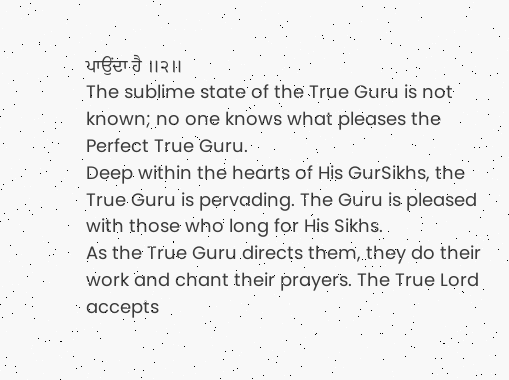ਪਾਉਂਦਾ ਹੈ ॥੨॥
The sublime state of the True Guru is not known; no one knows what pleases the Perfect True Guru.
Deep within the hearts of His GurSikhs, the True Guru is pervading. The Guru is pleased with those who long for His Sikhs.
As the True Guru directs them, they do their work and chant their prayers. The True Lord accepts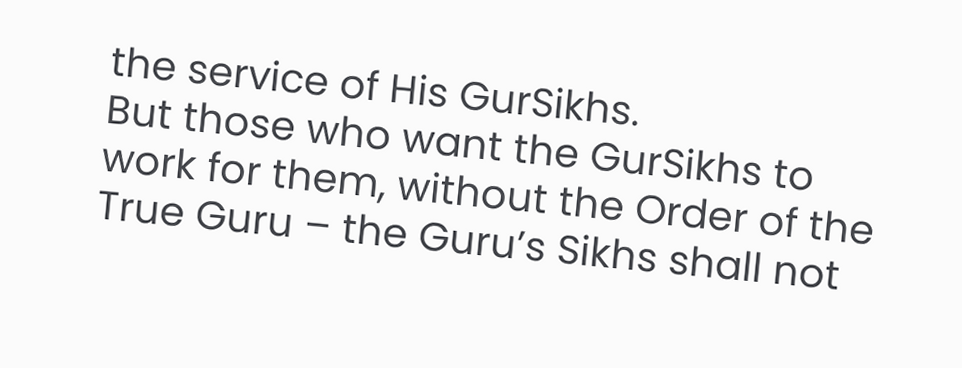the service of His GurSikhs.
But those who want the GurSikhs to work for them, without the Order of the True Guru – the Guru’s Sikhs shall not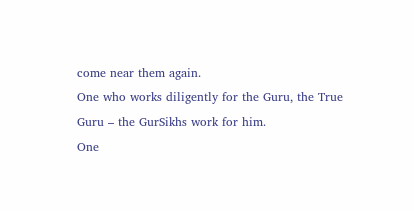come near them again.
One who works diligently for the Guru, the True Guru – the GurSikhs work for him.
One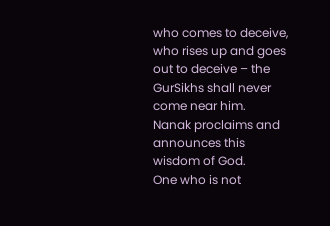who comes to deceive, who rises up and goes out to deceive – the GurSikhs shall never come near him.
Nanak proclaims and announces this wisdom of God.
One who is not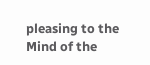pleasing to the Mind of the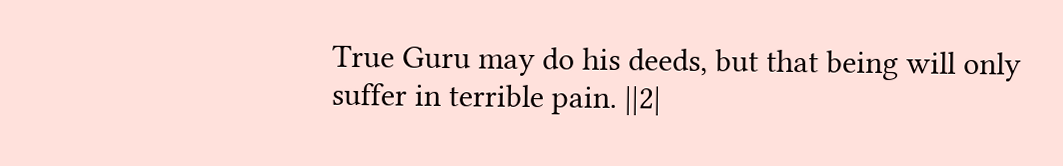True Guru may do his deeds, but that being will only suffer in terrible pain. ||2|